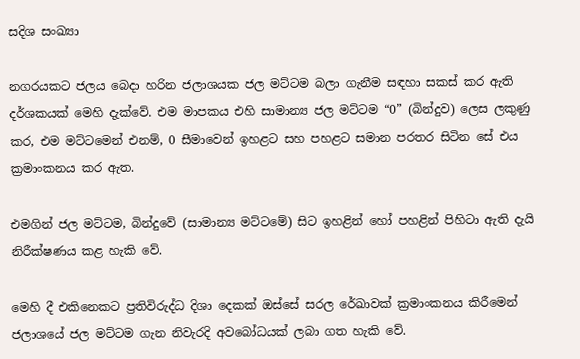සදිශ සංඛ්‍යා

නගරයකට ජලය බෙදා හරින ජලාශයක ජල මට්ටම බලා ගැනීම සඳහා සකස් කර ඇති දර්ශකයක් මෙහි දැක්වේ. එම මාපකය එහි සාමාන්‍ය ජල මට්ටම “0” (බින්දුව) ලෙස ලකුණු කර, එම මට්ටමෙන් එනම්, 0 සීමාවෙන් ඉහළට සහ පහළට සමාන පරතර සිටින සේ එය ක්‍රමාංකනය කර ඇත.

එමගින් ජල මට්ටම, බින්දුවේ (සාමාන්‍ය මට්ටමේ) සිට ඉහළින් හෝ පහළින් පිහිටා ඇති දැයි නිරීක්ෂණය කළ හැකි වේ.

මෙහි දී එකිනෙකට ප්‍රතිවිරුද්ධ දිශා දෙකක් ඔස්සේ සරල රේඛාවක් ක්‍රමාංකනය කිරීමෙන් ජලාශයේ ජල මට්ටම ගැන නිවැරදි අවබෝධයක් ලබා ගත හැකි වේ.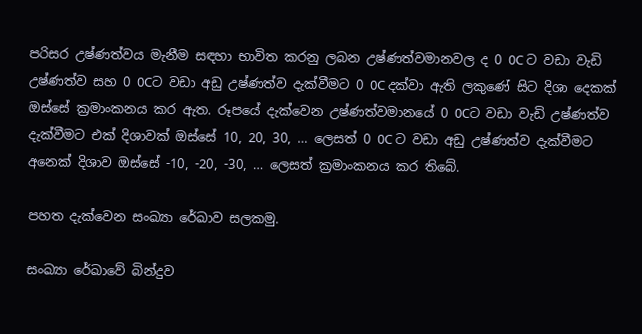පරිසර උෂ්ණත්වය මැනීම සඳහා භාවිත කරනු ලබන උෂ්ණත්වමානවල ද 0 0C ට වඩා වැඩි උෂ්ණත්ව සහ 0 0Cට වඩා අඩු උෂ්ණත්ව දැක්වීමට 0 0C දක්වා ඇති ලකුණේ සිට දිශා දෙකක් ඔස්සේ ක්‍රමාංකනය කර ඇත. රූපයේ දැක්වෙන උෂ්ණත්වමානයේ 0 0Cට වඩා වැඩි උෂ්ණත්ව දැක්වීමට එක් දිශාවක් ඔස්සේ 10, 20, 30, … ලෙසත් 0 0C ට වඩා අඩු උෂ්ණත්ව දැක්වීමට අනෙක් දිශාව ඔස්සේ -10, -20, -30, … ලෙසත් ක්‍රමාංකනය කර තිබේ.

පහත දැක්වෙන සංඛ්‍යා රේඛාව සලකමු.

සංඛ්‍යා රේඛාවේ බින්දුව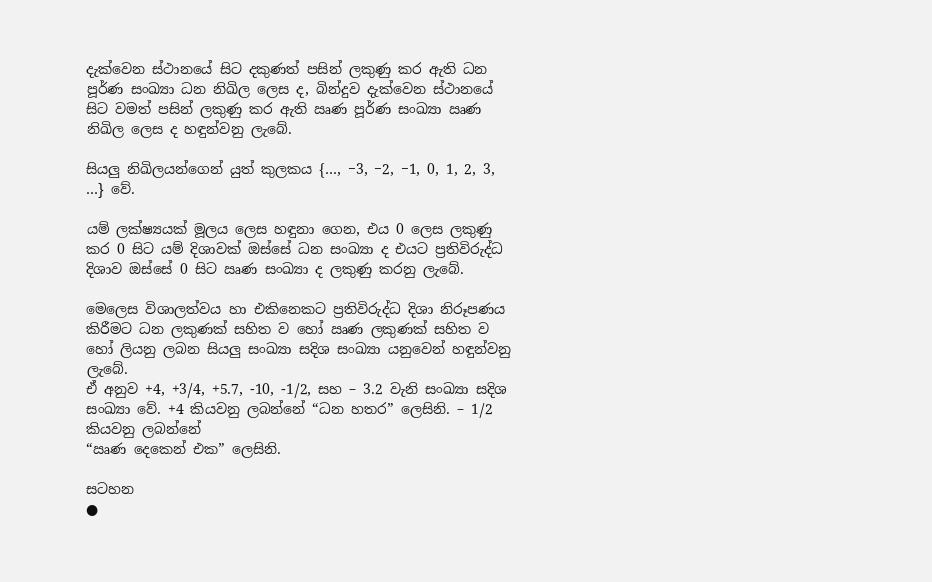දැක්වෙන ස්ථානයේ සිට දකුණත් පසින් ලකුණු කර ඇති ධන පූර්ණ සංඛ්‍යා ධන නිඛිල ලෙස ද, බින්දුව දැක්වෙන ස්ථානයේ සිට වමත් පසින් ලකුණු කර ඇති ඍණ පූර්ණ සංඛ්‍යා ඍණ නිඛිල ලෙස ද හඳුන්වනු ලැබේ.

සියලු නිඛිලයන්ගෙන් යුත් කුලකය {…, −3, −2, −1, 0, 1, 2, 3, …} වේ.

යම් ලක්ෂ්‍යයක් මූලය ලෙස හඳුනා ගෙන, එය 0 ලෙස ලකුණු කර 0 සිට යම් දිශාවක් ඔස්සේ ධන සංඛ්‍යා ද එයට ප්‍රතිවිරුද්ධ දිශාව ඔස්සේ 0 සිට ඍණ සංඛ්‍යා ද ලකුණු කරනු ලැබේ.

මෙලෙස විශාලත්වය හා එකිනෙකට ප්‍රතිවිරුද්ධ දිශා නිරූපණය කිරීමට ධන ලකුණක් සහිත ව හෝ ඍණ ලකුණක් සහිත ව හෝ ලියනු ලබන සියලු සංඛ්‍යා සදිශ සංඛ්‍යා යනුවෙන් හඳුන්වනු ලැබේ.
ඒ අනුව +4, +3/4, +5.7, -10, -1/2, සහ – 3.2 වැනි සංඛ්‍යා සදිශ සංඛ්‍යා වේ. +4 කියවනු ලබන්නේ “ධන හතර” ලෙසිනි. – 1/2 කියවනු ලබන්නේ
“ඍණ දෙකෙන් එක” ලෙසිනි.

සටහන
●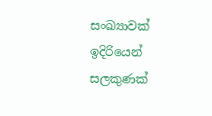සංඛ්‍යාවක් ඉදිරියෙන් සලකුණක්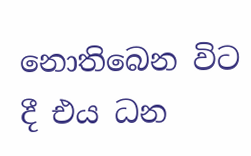නොතිබෙන විට දී එය ධන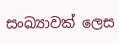සංඛ්‍යාවක් ලෙස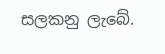සලකනු ලැබේ.